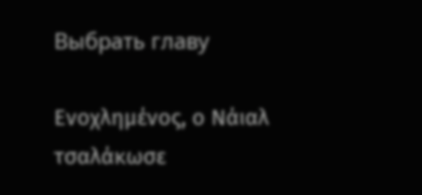Выбрать главу

Ενοχλημένος, ο Νάιαλ τσαλάκωσε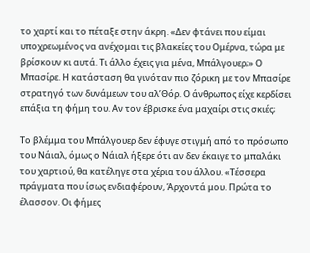το χαρτί και το πέταξε στην άκρη. «Δεν φτάνει που είμαι υποχρεωμένος να ανέχομαι τις βλακείες του Ομέρνα, τώρα με βρίσκουν κι αυτά. Τι άλλο έχεις για μένα, Μπάλγουερ;» Ο Μπασίρε. Η κατάσταση θα γινόταν πιο ζόρικη με τον Μπασίρε στρατηγό των δυνάμεων του αλ’Θόρ. Ο άνθρωπος είχε κερδίσει επάξια τη φήμη του. Αν τον έβρισκε ένα μαχαίρι στις σκιές;

Το βλέμμα του Μπάλγουερ δεν έφυγε στιγμή από το πρόσωπο του Νάιαλ, όμως ο Νάιαλ ήξερε ότι αν δεν έκαιγε το μπαλάκι του χαρτιού, θα κατέληγε στα χέρια του άλλου. «Τέσσερα πράγματα που ίσως ενδιαφέρουν, Άρχοντά μου. Πρώτα το έλασσον. Οι φήμες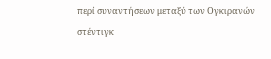περί συναντήσεων μεταξύ των Ογκιρανών στέντιγκ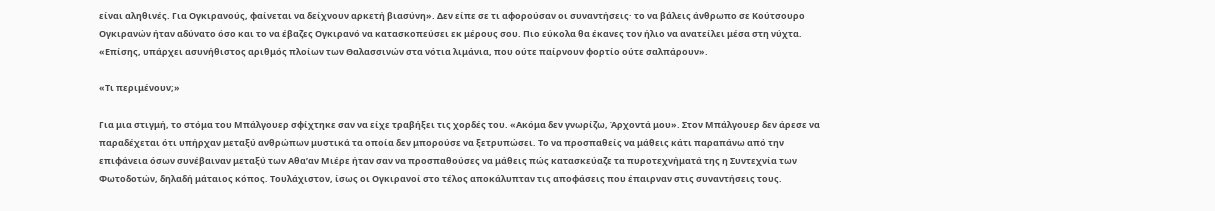είναι αληθινές. Για Ογκιρανούς, φαίνεται να δείχνουν αρκετή βιασύνη». Δεν είπε σε τι αφορούσαν οι συναντήσεις· το να βάλεις άνθρωπο σε Κούτσουρο Ογκιρανών ήταν αδύνατο όσο και το να έβαζες Ογκιρανό να κατασκοπεύσει εκ μέρους σου. Πιο εύκολα θα έκανες τον ήλιο να ανατείλει μέσα στη νύχτα. «Επίσης, υπάρχει ασυνήθιστος αριθμός πλοίων των Θαλασσινών στα νότια λιμάνια, που ούτε παίρνουν φορτίο ούτε σαλπάρουν».

«Τι περιμένουν;»

Για μια στιγμή, το στόμα του Μπάλγουερ σφίχτηκε σαν να είχε τραβήξει τις χορδές του. «Ακόμα δεν γνωρίζω, Άρχοντά μου». Στον Μπάλγουερ δεν άρεσε να παραδέχεται ότι υπήρχαν μεταξύ ανθρώπων μυστικά τα οποία δεν μπορούσε να ξετρυπώσει. Το να προσπαθείς να μάθεις κάτι παραπάνω από την επιφάνεια όσων συνέβαιναν μεταξύ των Αθα’αν Μιέρε ήταν σαν να προσπαθούσες να μάθεις πώς κατασκεύαζε τα πυροτεχνήματά της η Συντεχνία των Φωτοδοτών, δηλαδή μάταιος κόπος. Τουλάχιστον, ίσως οι Ογκιρανοί στο τέλος αποκάλυπταν τις αποφάσεις που έπαιρναν στις συναντήσεις τους.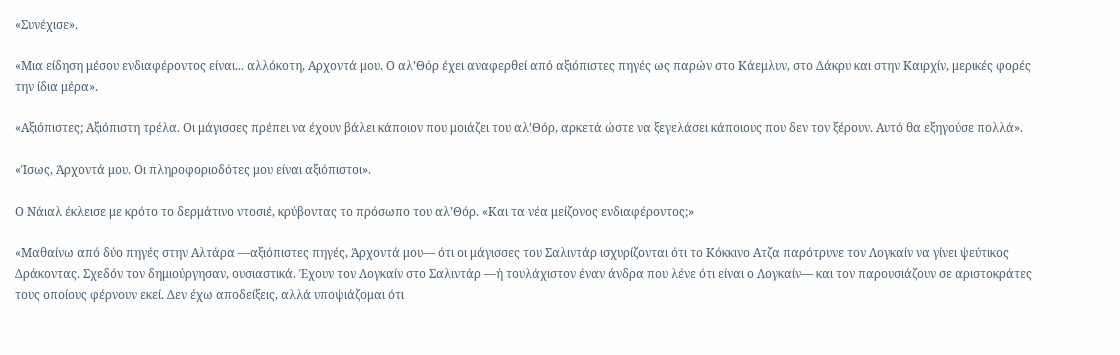«Συνέχισε».

«Μια είδηση μέσου ενδιαφέροντος είναι... αλλόκοτη, Αρχοντά μου. Ο αλ’Θόρ έχει αναφερθεί από αξιόπιστες πηγές ως παρών στο Κάεμλυν, στο Δάκρυ και στην Καιρχίν, μερικές φορές την ίδια μέρα».

«Αξιόπιστες; Αξιόπιστη τρέλα. Οι μάγισσες πρέπει να έχουν βάλει κάποιον που μοιάζει του αλ’Θόρ, αρκετά ώστε να ξεγελάσει κάποιους που δεν τον ξέρουν. Αυτό θα εξηγούσε πολλά».

«Ίσως, Άρχοντά μου. Οι πληροφοριοδότες μου είναι αξιόπιστοι».

Ο Νάιαλ έκλεισε με κρότο το δερμάτινο ντοσιέ, κρύβοντας το πρόσωπο του αλ’Θόρ. «Και τα νέα μείζονος ενδιαφέροντος;»

«Μαθαίνω από δύο πηγές στην Αλτάρα —αξιόπιστες πηγές, Άρχοντά μου— ότι οι μάγισσες του Σαλιντάρ ισχυρίζονται ότι το Κόκκινο Ατζα παρότρυνε τον Λογκαίν να γίνει ψεύτικος Δράκοντας. Σχεδόν τον δημιούργησαν, ουσιαστικά. Έχουν τον Λογκαίν στο Σαλιντάρ —ή τουλάχιστον έναν άνδρα που λένε ότι είναι ο Λογκαίν— και τον παρουσιάζουν σε αριστοκράτες τους οποίους φέρνουν εκεί. Δεν έχω αποδείξεις, αλλά υποψιάζομαι ότι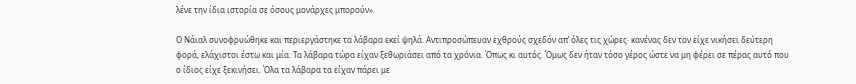λένε την ίδια ιστορία σε όσους μονάρχες μπορούν».

Ο Νάιαλ συνοφρυώθηκε και περιεργάστηκε τα λάβαρα εκεί ψηλά. Αντιπροσώπευαν εχθρούς σχεδόν απ’ όλες τις χώρες· κανένας δεν τον είχε νικήσει δεύτερη φορά, ελάχιστοι έστω και μία. Τα λάβαρα τώρα είχαν ξεθωριάσει από τα χρόνια. Όπως κι αυτός. Όμως δεν ήταν τόσο γέρος ώστε να μη φέρει σε πέρας αυτό που ο ίδιος είχε ξεκινήσει. Όλα τα λάβαρα τα είχαν πάρει με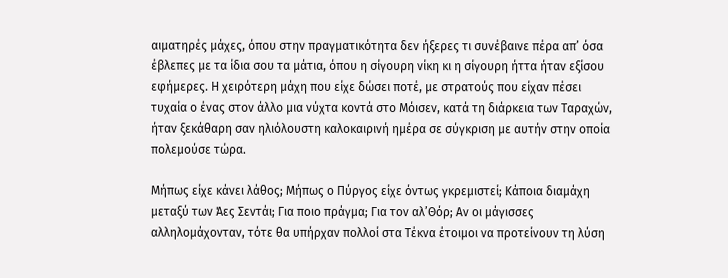αιματηρές μάχες, όπου στην πραγματικότητα δεν ήξερες τι συνέβαινε πέρα απ’ όσα έβλεπες με τα ίδια σου τα μάτια, όπου η σίγουρη νίκη κι η σίγουρη ήττα ήταν εξίσου εφήμερες. Η χειρότερη μάχη που είχε δώσει ποτέ, με στρατούς που είχαν πέσει τυχαία ο ένας στον άλλο μια νύχτα κοντά στο Μόισεν, κατά τη διάρκεια των Ταραχών, ήταν ξεκάθαρη σαν ηλιόλουστη καλοκαιρινή ημέρα σε σύγκριση με αυτήν στην οποία πολεμούσε τώρα.

Μήπως είχε κάνει λάθος; Μήπως ο Πύργος είχε όντως γκρεμιστεί; Κάποια διαμάχη μεταξύ των Άες Σεντάι; Για ποιο πράγμα; Για τον αλ’Θόρ; Αν οι μάγισσες αλληλομάχονταν, τότε θα υπήρχαν πολλοί στα Τέκνα έτοιμοι να προτείνουν τη λύση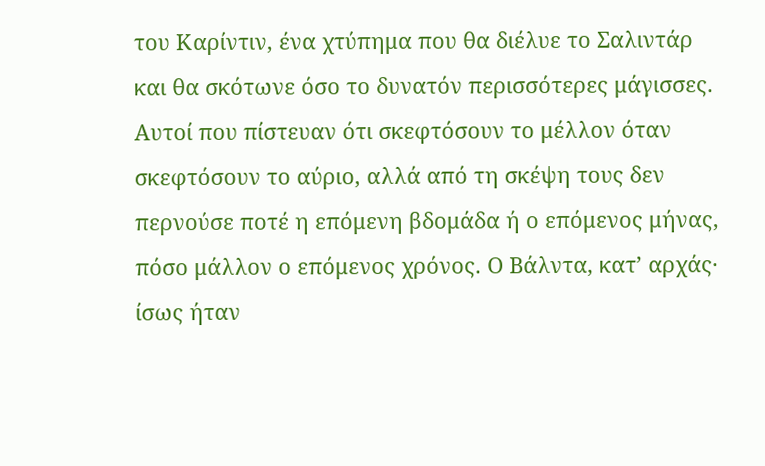του Καρίντιν, ένα χτύπημα που θα διέλυε το Σαλιντάρ και θα σκότωνε όσο το δυνατόν περισσότερες μάγισσες. Αυτοί που πίστευαν ότι σκεφτόσουν το μέλλον όταν σκεφτόσουν το αύριο, αλλά από τη σκέψη τους δεν περνούσε ποτέ η επόμενη βδομάδα ή ο επόμενος μήνας, πόσο μάλλον ο επόμενος χρόνος. Ο Βάλντα, κατ’ αρχάς· ίσως ήταν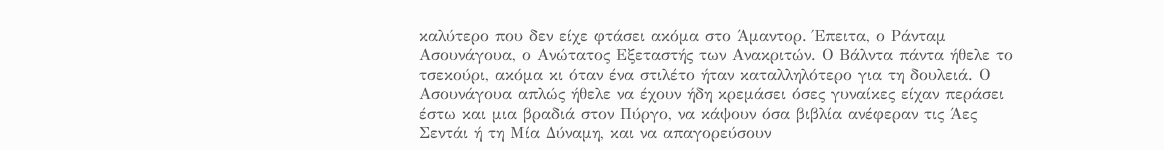καλύτερο που δεν είχε φτάσει ακόμα στο Άμαντορ. Έπειτα, ο Ράνταμ Ασουνάγουα, ο Ανώτατος Εξεταστής των Ανακριτών. Ο Βάλντα πάντα ήθελε το τσεκούρι, ακόμα κι όταν ένα στιλέτο ήταν καταλληλότερο για τη δουλειά. Ο Ασουνάγουα απλώς ήθελε να έχουν ήδη κρεμάσει όσες γυναίκες είχαν περάσει έστω και μια βραδιά στον Πύργο, να κάψουν όσα βιβλία ανέφεραν τις Άες Σεντάι ή τη Μία Δύναμη, και να απαγορεύσουν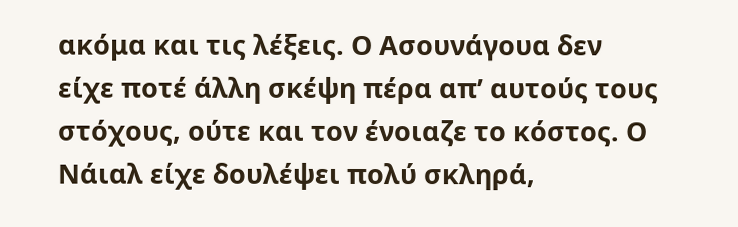ακόμα και τις λέξεις. Ο Ασουνάγουα δεν είχε ποτέ άλλη σκέψη πέρα απ’ αυτούς τους στόχους, ούτε και τον ένοιαζε το κόστος. Ο Νάιαλ είχε δουλέψει πολύ σκληρά,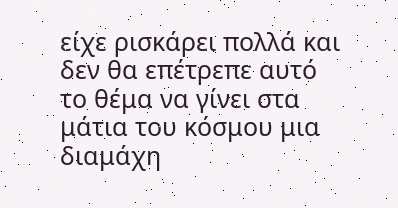είχε ρισκάρει πολλά και δεν θα επέτρεπε αυτό το θέμα να γίνει στα μάτια του κόσμου μια διαμάχη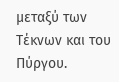μεταξύ των Τέκνων και του Πύργου.